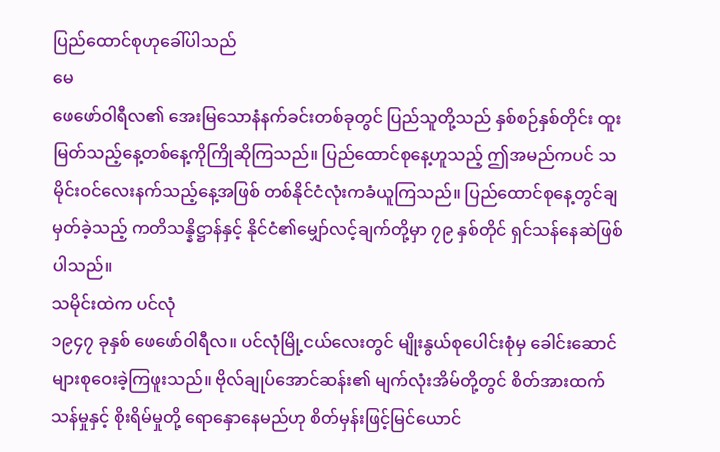ပြည်ထောင်စုဟုခေါ်ပါသည်
မေ
ဖေဖော်ဝါရီလ၏ အေးမြသောနံနက်ခင်းတစ်ခုတွင် ပြည်သူတို့သည် နှစ်စဉ်နှစ်တိုင်း ထူးမြတ်သည့်နေ့တစ်နေ့ကိုကြိုဆိုကြသည်။ ပြည်ထောင်စုနေ့ဟူသည့် ဤအမည်ကပင် သမိုင်းဝင်လေးနက်သည့်နေ့အဖြစ် တစ်နိုင်ငံလုံးကခံယူကြသည်။ ပြည်ထောင်စုနေ့တွင်ချမှတ်ခဲ့သည့် ကတိသန္နိဋ္ဌာန်နှင့် နိုင်ငံ၏မျှော်လင့်ချက်တို့မှာ ၇၉ နှစ်တိုင် ရှင်သန်နေဆဲဖြစ်ပါသည်။
သမိုင်းထဲက ပင်လုံ
၁၉၄၇ ခုနှစ် ဖေဖော်ဝါရီလ။ ပင်လုံမြို့ငယ်လေးတွင် မျိုးနွယ်စုပေါင်းစုံမှ ခေါင်းဆောင်များစုဝေးခဲ့ကြဖူးသည်။ ဗိုလ်ချုပ်အောင်ဆန်း၏ မျက်လုံးအိမ်တို့တွင် စိတ်အားထက်သန်မှုနှင့် စိုးရိမ်မှုတို့ ရောနှောနေမည်ဟု စိတ်မှန်းဖြင့်မြင်ယောင်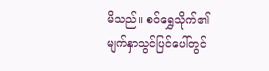မိသည်။ စဝ်ရွှေသိုက်၏ မျက်နှာသွင်ပြင်ပေါ်တွင်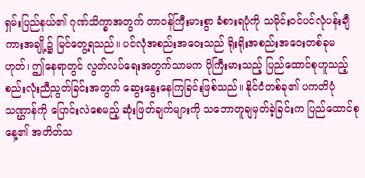ရှမ်းပြည်နယ်၏ ဂုဏ်သိက္ခာအတွက် တာဝန်ကြီးမားစွာ ခံစားရပုံကို သမိုင်းဝင်ပင်လုံပန်းချီကားအချို့၌ မြင်တွေ့ရသည်။ ပင်လုံအစည်းအဝေးသည် ရိုးရိုးအစည်းအဝေးတစ်ခုမဟုတ်၊ ဤနေရာတွင် လွတ်လပ်ရေးအတွက်သာမက ပိုကြီးမားသည့် ပြည်ထောင်စုဟူသည့် စည်းလုံးညီညွတ်ခြင်းအတွက် ဆွေးနွေးနေကြခြင်းဖြစ်သည်။ နိုင်ငံတစ်ခု၏ ပကတိပုံသဏ္ဌာန်ကို ပြောင်းလဲစေမည့် ဆုံးဖြတ်ချက်များကို သဘောတူချမှတ်ခဲ့ခြင်းက ပြည်ထောင်စုနေ့၏ အတိတ်သ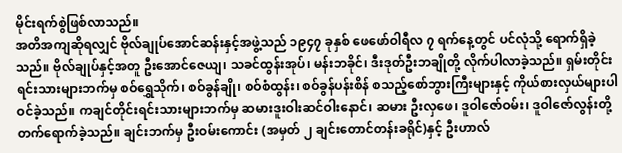မိုင်းရက်စွဲဖြစ်လာသည်။
အတိအကျဆိုရလျှင် ဗိုလ်ချုပ်အောင်ဆန်းနှင့်အဖွဲ့သည် ၁၉၄၇ ခုနှစ် ဖေဖော်ဝါရီလ ၇ ရက်နေ့တွင် ပင်လုံသို့ ရောက်ရှိခဲ့သည်။ ဗိုလ်ချုပ်နှင့်အတူ ဦးအောင်ဇေယျ၊ သခင်ထွန်းအုပ်၊ မန်းဘခိုင်၊ ဒီးဒုတ်ဦးဘချိုတို့ လိုက်ပါလာခဲ့သည်။ ရှမ်းတိုင်းရင်းသားများဘက်မှ စဝ်ရွှေသိုက်၊ စဝ်ခွန်ချို၊ စဝ်စံထွန်း၊ စဝ်ခွန်ပန်းစိန် စသည့်စော်ဘွားကြီးများနှင့် ကိုယ်စားလှယ်များပါဝင်ခဲ့သည်။ ကချင်တိုင်းရင်းသားများဘက်မှ ဆမားဒူးဝါးဆင်ဝါးနောင်၊ ဆမား ဦးလှဖေ၊ ဒူဝါဇော်ဝမ်း၊ ဒူဝါဇော်လွန်းတို့ တက်ရောက်ခဲ့သည်။ ချင်းဘက်မှ ဦးဝမ်းကောင်း (အမှတ် ၂ ချင်းတောင်တန်းခရိုင်)နှင့် ဦးဟာလ်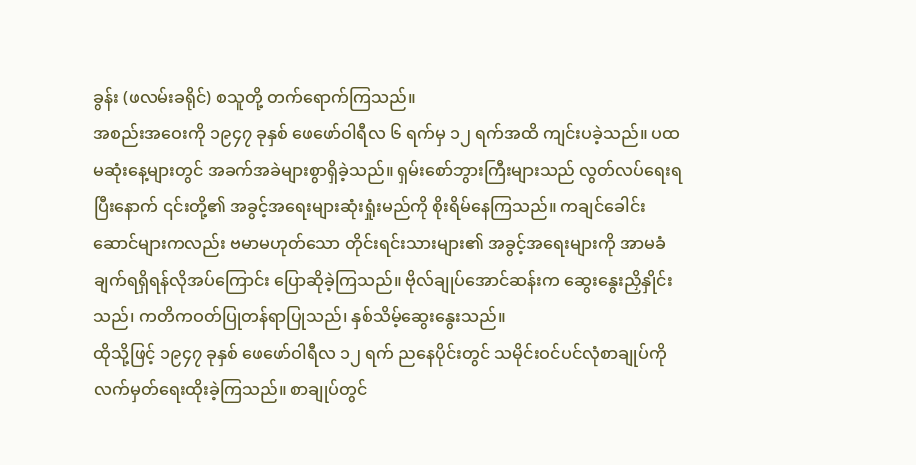ခွန်း (ဖလမ်းခရိုင်) စသူတို့ တက်ရောက်ကြသည်။
အစည်းအဝေးကို ၁၉၄၇ ခုနှစ် ဖေဖော်ဝါရီလ ၆ ရက်မှ ၁၂ ရက်အထိ ကျင်းပခဲ့သည်။ ပထမဆုံးနေ့များတွင် အခက်အခဲများစွာရှိခဲ့သည်။ ရှမ်းစော်ဘွားကြီးများသည် လွတ်လပ်ရေးရပြီးနောက် ၎င်းတို့၏ အခွင့်အရေးများဆုံးရှုံးမည်ကို စိုးရိမ်နေကြသည်။ ကချင်ခေါင်းဆောင်များကလည်း ဗမာမဟုတ်သော တိုင်းရင်းသားများ၏ အခွင့်အရေးများကို အာမခံချက်ရရှိရန်လိုအပ်ကြောင်း ပြောဆိုခဲ့ကြသည်။ ဗိုလ်ချုပ်အောင်ဆန်းက ဆွေးနွေးညှိနှိုင်းသည်၊ ကတိကဝတ်ပြုတန်ရာပြုသည်၊ နှစ်သိမ့်ဆွေးနွေးသည်။
ထိုသို့ဖြင့် ၁၉၄၇ ခုနှစ် ဖေဖော်ဝါရီလ ၁၂ ရက် ညနေပိုင်းတွင် သမိုင်းဝင်ပင်လုံစာချုပ်ကို လက်မှတ်ရေးထိုးခဲ့ကြသည်။ စာချုပ်တွင်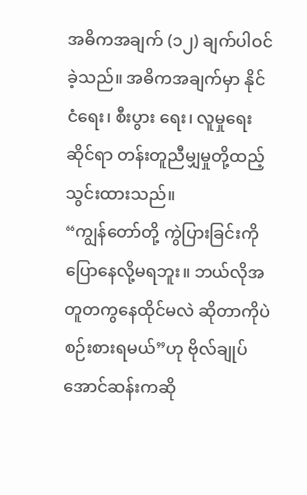အဓိကအချက် (၁၂) ချက်ပါဝင်ခဲ့သည်။ အဓိကအချက်မှာ နိုင်ငံရေး၊ စီးပွား ရေး၊ လူမှုရေးဆိုင်ရာ တန်းတူညီမျှမှုတို့ထည့်သွင်းထားသည်။
“ကျွန်တော်တို့ ကွဲပြားခြင်းကို ပြောနေလို့မရဘူး။ ဘယ်လိုအတူတကွနေထိုင်မလဲ ဆိုတာကိုပဲ စဉ်းစားရမယ်”ဟု ဗိုလ်ချုပ်အောင်ဆန်းကဆို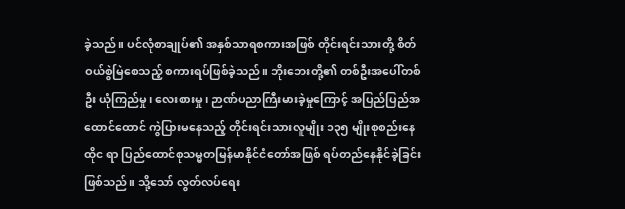ခဲ့သည်။ ပင်လုံစာချုပ်၏ အနှစ်သာရစကားအဖြစ် တိုင်းရင်းသားတို့ စိတ်ဝယ်စွဲမြဲစေသည့် စကားရပ်ဖြစ်ခဲ့သည်။ ဘိုးဘေးတို့၏ တစ်ဦးအပေါ်တစ်ဦး ယုံကြည်မှု၊ လေးစားမှု၊ ဉာဏ်ပညာကြီးမားခဲ့မှုကြောင့် အပြည်ပြည်အထောင်ထောင် ကွဲပြားမနေသည့် တိုင်းရင်းသားလူမျိုး ၁၃၅ မျိုးစုစည်းနေထိုင ရာ ပြည်ထောင်စုသမ္မတမြန်မာနိုင်ငံတော်အဖြစ် ရပ်တည်နေနိုင်ခဲ့ခြင်းဖြစ်သည်။ သို့သော် လွတ်လပ်ရေး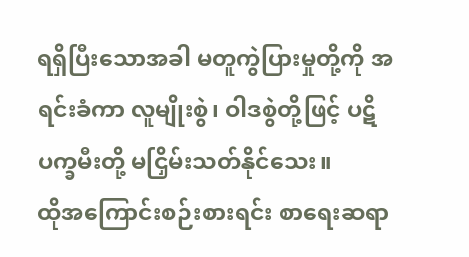ရရှိပြီးသောအခါ မတူကွဲပြားမှုတို့ကို အရင်းခံကာ လူမျိုးစွဲ၊ ဝါဒစွဲတို့ဖြင့် ပဋိပက္ခမီးတို့ မငြှိမ်းသတ်နိုင်သေး။
ထိုအကြောင်းစဉ်းစားရင်း စာရေးဆရာ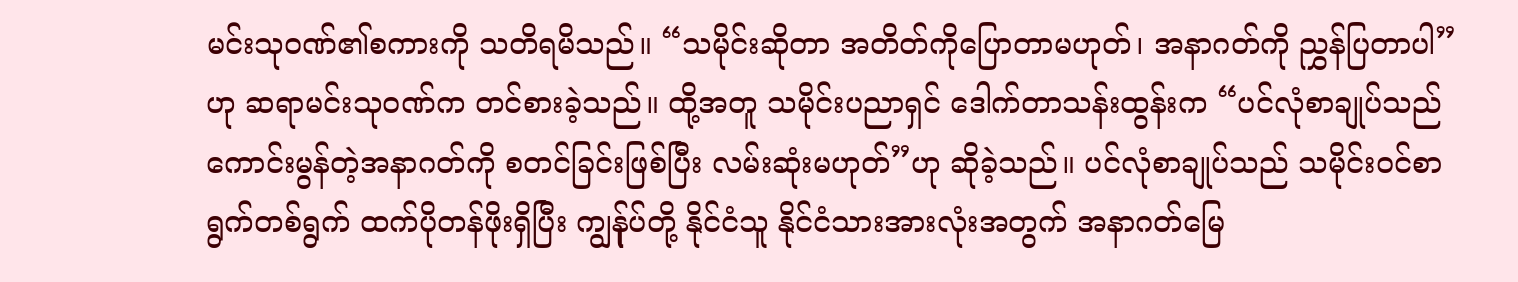မင်းသုဝဏ်၏စကားကို သတိရမိသည်။ “သမိုင်းဆိုတာ အတိတ်ကိုပြောတာမဟုတ်၊ အနာဂတ်ကို ညွှန်ပြတာပါ”ဟု ဆရာမင်းသုဝဏ်က တင်စားခဲ့သည်။ ထို့အတူ သမိုင်းပညာရှင် ဒေါက်တာသန်းထွန်းက “ပင်လုံစာချုပ်သည် ကောင်းမွန်တဲ့အနာဂတ်ကို စတင်ခြင်းဖြစ်ပြီး လမ်းဆုံးမဟုတ်”ဟု ဆိုခဲ့သည်။ ပင်လုံစာချုပ်သည် သမိုင်းဝင်စာရွက်တစ်ရွက် ထက်ပိုတန်ဖိုးရှိပြီး ကျွန်ုပ်တို့ နိုင်ငံသူ နိုင်ငံသားအားလုံးအတွက် အနာဂတ်မြေ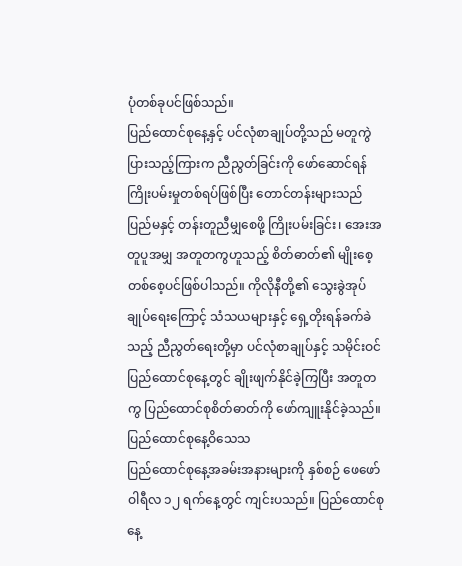ပုံတစ်ခုပင်ဖြစ်သည်။
ပြည်ထောင်စုနေ့နှင့် ပင်လုံစာချုပ်တို့သည် မတူကွဲပြားသည့်ကြားက ညီညွတ်ခြင်းကို ဖော်ဆောင်ရန် ကြိုးပမ်းမှုတစ်ရပ်ဖြစ်ပြီး တောင်တန်းများသည် ပြည်မနှင့် တန်းတူညီမျှစေဖို့ ကြိုးပမ်းခြင်း၊ အေးအတူပူအမျှ အတူတကွဟူသည့် စိတ်ဓာတ်၏ မျိုးစေ့တစ်စေ့ပင်ဖြစ်ပါသည်။ ကိုလိုနီတို့၏ သွေးခွဲအုပ်ချုပ်ရေးကြောင့် သံသယများနှင့် ရှေ့တိုးရန်ခက်ခဲသည့် ညီညွတ်ရေးတို့မှာ ပင်လုံစာချုပ်နှင့် သမိုင်းဝင်ပြည်ထောင်စုနေ့တွင် ချိုးဖျက်နိုင်ခဲ့ကြပြီး အတူတကွ ပြည်ထောင်စုစိတ်ဓာတ်ကို ဖော်ကျူးနိုင်ခဲ့သည်။
ပြည်ထောင်စုနေ့ဝိသေသ
ပြည်ထောင်စုနေ့အခမ်းအနားများကို နှစ်စဉ် ဖေဖော်ဝါရီလ ၁၂ ရက်နေ့တွင် ကျင်းပသည်။ ပြည်ထောင်စုနေ့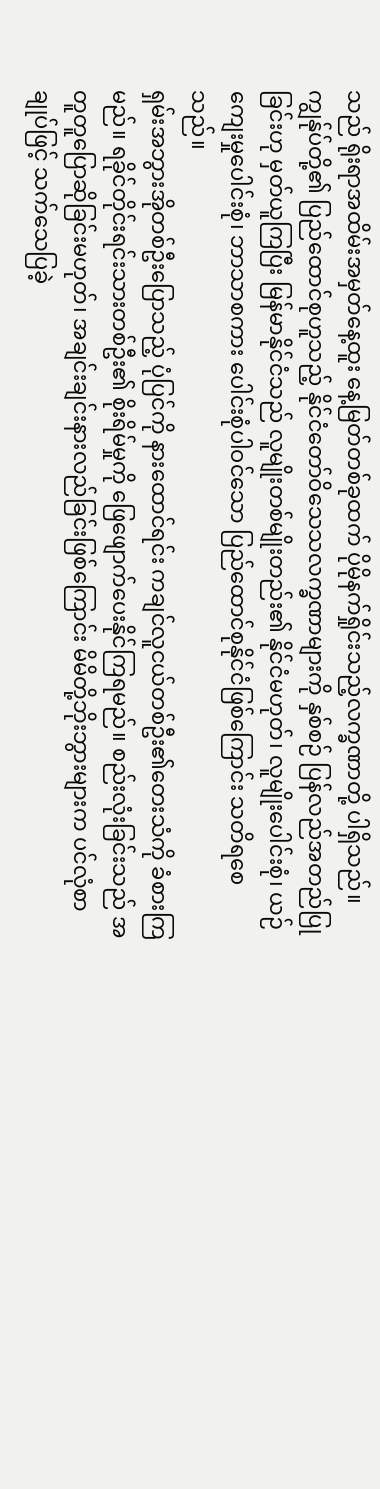သည် ရိုးရာအထိမ်းအမှတ်နေ့ထူး နေ့မြတ်တစ်ခုထက် ပိုမိုနက်ရှိုင်းသည့်လက္ခဏာတို့ ပါရှိသည်။ ကျွန်ုပ်တို့၏ ပြည်ထောင်စုဟူသည့် နိုင်ငံတော်ဝိသေသလက္ခဏာများကို နှစ်စဉ် ပြန်လည်အတည်ပြုခြင်းဟု မှတ်ယူကြပြီး မြန်မာနိုင်ငံသည် လူမျိုးတစ်မျိုးတည်း၏ နိုင်ငံမဟုတ်၊ လူမျိုးပေါင်းစုံ၊ ယဉ်ကျေးမှုပေါင်းစုံ၊ ဘာသာစကား ပေါင်းစုံပါဝင်သော ပြည်ထောင်စုနိုင်ငံဖြစ်ကြောင်း သတိရစေသည်။
ရှမ်းအဘွားအိုတစ်ဦးပြောသည့် ပုံပြင်ကို နားထောင်ရင်း ကချင်လူငယ်တစ်ဦး၏တေးသံကို ခံစားကြမည်။ ရခိုင်တိုင်းရင်းသားတစ်ဦး၏ စိုးရိမ်မှုကို ဖြေဖျောက်ပေးနိုင်ကြရမည်။ စည်းလုံးခြင်းသည် အတူတူပြောဆိုခြင်းမဟုတ်၊ အချင်းချင်းနားလည်ခြင်းဖြစ်ကြောင်း မိမိတို့ဘိုးဘွားများက ပင်လုံစာချုပ်ဖြင့် သက်သေပြခဲ့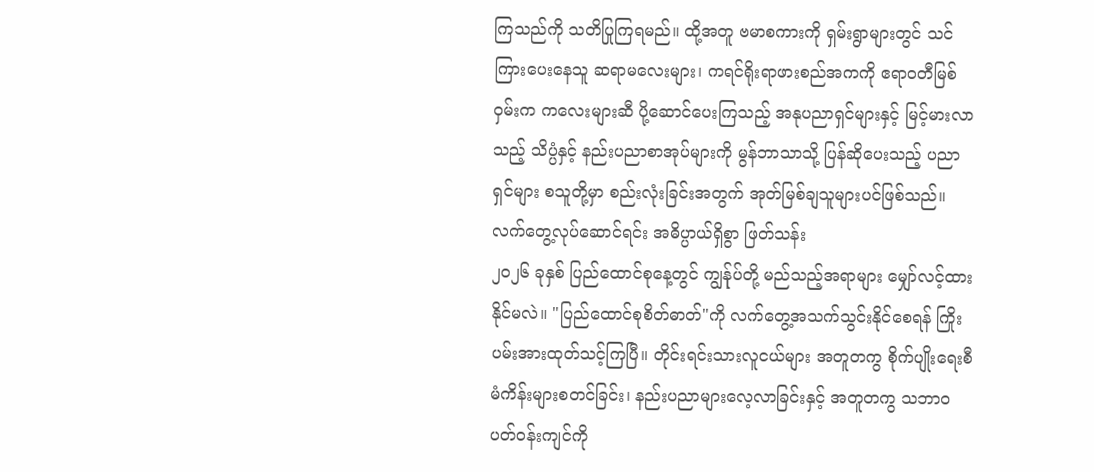ကြသည်ကို သတိပြုကြရမည်။ ထို့အတူ ဗမာစကားကို ရှမ်းရွာများတွင် သင်ကြားပေးနေသူ ဆရာမလေးများ၊ ကရင်ရိုးရာဖားစည်အကကို ဧရာဝတီမြစ်ဝှမ်းက ကလေးများဆီ ပို့ဆောင်ပေးကြသည့် အနုပညာရှင်များနှင့် မြင့်မားလာသည့် သိပ္ပံနှင့် နည်းပညာစာအုပ်များကို မွန်ဘာသာသို့ ပြန်ဆိုပေးသည့် ပညာရှင်များ စသူတို့မှာ စည်းလုံးခြင်းအတွက် အုတ်မြစ်ချသူများပင်ဖြစ်သည်။
လက်တွေ့လုပ်ဆောင်ရင်း အဓိပ္ပာယ်ရှိစွာ ဖြတ်သန်း
၂၀၂၆ ခုနှစ် ပြည်ထောင်စုနေ့တွင် ကျွန်ုပ်တို့ မည်သည့်အရာများ မျှော်လင့်ထားနိုင်မလဲ။ "ပြည်ထောင်စုစိတ်ဓာတ်"ကို လက်တွေ့အသက်သွင်းနိုင်စေရန် ကြိုးပမ်းအားထုတ်သင့်ကြပြီ။ တိုင်းရင်းသားလူငယ်များ အတူတကွ စိုက်ပျိုးရေးစီမံကိန်းများစတင်ခြင်း၊ နည်းပညာများလေ့လာခြင်းနှင့် အတူတကွ သဘာဝပတ်ဝန်းကျင်ကို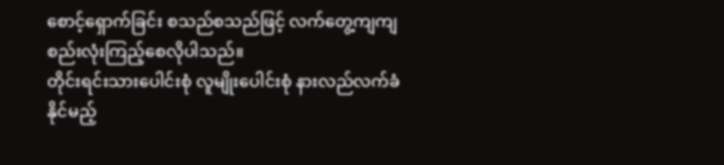စောင့်ရှောက်ခြင်း စသည်စသည်ဖြင့် လက်တွေ့ကျကျ စည်းလုံးကြည့်စေလိုပါသည်။
တိုင်းရင်းသားပေါင်းစုံ လူမျိုးပေါင်းစုံ နားလည်လက်ခံနိုင်မည့်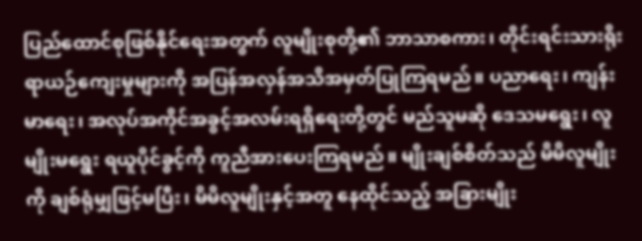ပြည်ထောင်စုဖြစ်နိုင်ရေးအတွက် လူမျိုးစုတို့၏ ဘာသာစကား၊ တိုင်းရင်းသားရိုးရာယဉ်ကျေးမှုများကို အပြန်အလှန်အသိအမှတ်ပြုကြရမည်။ ပညာရေး၊ ကျန်းမာရေး၊ အလုပ်အကိုင်အခွင့်အလမ်းရရှိရေးတို့တွင် မည်သူမဆို ဒေသမရွေး၊ လူမျိုးမရွေး ရယူပိုင်ခွင့်ကို ကူညီအားပေးကြရမည်။ မျိုးချစ်စိတ်သည် မိမိလူမျိုးကို ချစ်ရုံမျှဖြင့်မပြီး၊ မိမိလူမျိုးနှင့်အတူ နေထိုင်သည့် အခြားမျိုး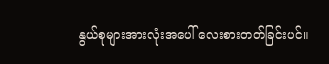နွယ်စုများအားလုံးအပေါ် လေးစားတတ်ခြင်းပင်။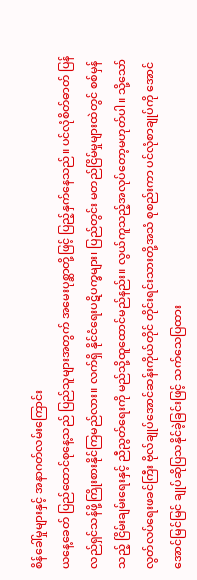စိန်ခေါ်မှုများနှင့် အနာဂတ်လမ်းကြောင်း
ယနေ့ခေတ် ပြည်ထောင်စုနေ့သည် ပြည်သူများအတွက် အမေးပုစ္ဆာတို့ဖြင့် ပြည့်နှက်နေသည်။ ပင်လုံစိတ်ဓာတ် ပြန်လည်ရှင်သန်ဖို့ကြိုးစားနိုင်ကြမည်လား။ လက်ရှိ နိုင်ငံရေးပဋိပက္ခများ၊ ပြည်တွင်း မတည်ငြိမ်မှုများထဲတွင် စစ်မှန်သည့် ငြိမ်းချမ်းရေးနှင့် ညီညွတ်ရေးကို မည်သို့ထူထောင်မည်နည်း။ လွယ်ကူသည့်အလုပ်တော့မဟုတ်ပါ။ သို့သော် လွတ်လပ်ရေးဖခင်ကြီး ဗိုလ်ချုပ်အောင်ဆန်းကိုယ်တိုင် တိုင်းရင်းသားတို့အသံ စုစည်းကာ ပင်လုံစာချုပ်ကို အောင်အောင်မြင်မြင် ချုပ်ဆိုပြသနိုင်ခဲ့ခြင်းဖြင့် သက်သေပြထား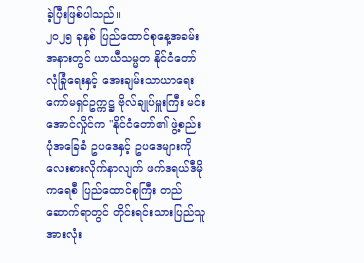ခဲ့ပြီးဖြစ်ပါသည်။
၂၀၂၅ ခုနှစ် ပြည်ထောင်စုနေ့အခမ်းအနားတွင် ယာယီသမ္မတ နိုင်ငံတော်လုံခြုံရေးနှင့် အေးချမ်းသာယာရေးကော်မရှင်ဥက္ကဋ္ဌ ဗိုလ်ချုပ်မှူးကြီး မင်းအောင်လှိုင်က "နိုင်ငံတော်၏ ဖွဲ့စည်းပုံအခြေခံ ဥပဒေနှင့် ဥပဒေများကို လေးစားလိုက်နာလျက် ဖက်ဒရယ်ဒီမိုကရေစီ ပြည်ထောင်စုကြီး တည်ဆောက်ရာတွင် တိုင်းရင်းသားပြည်သူအားလုံး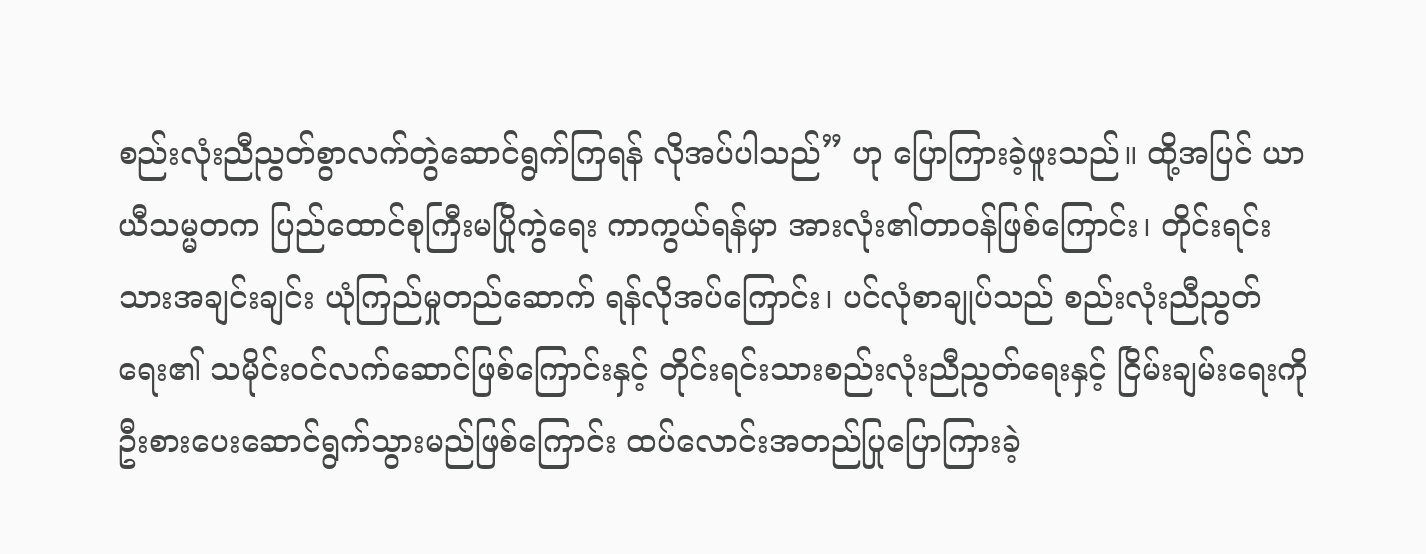စည်းလုံးညီညွတ်စွာလက်တွဲဆောင်ရွက်ကြရန် လိုအပ်ပါသည်” ဟု ပြောကြားခဲ့ဖူးသည်။ ထို့အပြင် ယာယီသမ္မတက ပြည်ထောင်စုကြီးမပြိုကွဲရေး ကာကွယ်ရန်မှာ အားလုံး၏တာဝန်ဖြစ်ကြောင်း၊ တိုင်းရင်းသားအချင်းချင်း ယုံကြည်မှုတည်ဆောက် ရန်လိုအပ်ကြောင်း၊ ပင်လုံစာချုပ်သည် စည်းလုံးညီညွတ်ရေး၏ သမိုင်းဝင်လက်ဆောင်ဖြစ်ကြောင်းနှင့် တိုင်းရင်းသားစည်းလုံးညီညွတ်ရေးနှင့် ငြိမ်းချမ်းရေးကို ဦးစားပေးဆောင်ရွက်သွားမည်ဖြစ်ကြောင်း ထပ်လောင်းအတည်ပြုပြောကြားခဲ့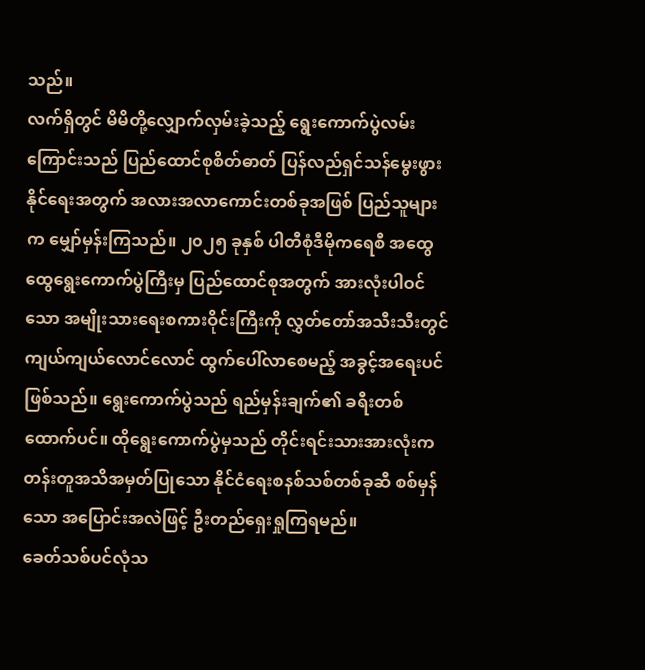သည်။
လက်ရှိတွင် မိမိတို့လျှောက်လှမ်းခဲ့သည့် ရွေးကောက်ပွဲလမ်းကြောင်းသည် ပြည်ထောင်စုစိတ်ဓာတ် ပြန်လည်ရှင်သန်မွေးဖွားနိုင်ရေးအတွက် အလားအလာကောင်းတစ်ခုအဖြစ် ပြည်သူများက မျှော်မှန်းကြသည်။ ၂၀၂၅ ခုနှစ် ပါတီစုံဒီမိုကရေစီ အထွေထွေရွေးကောက်ပွဲကြီးမှ ပြည်ထောင်စုအတွက် အားလုံးပါဝင်သော အမျိုးသားရေးစကားဝိုင်းကြီးကို လွှတ်တော်အသီးသီးတွင် ကျယ်ကျယ်လောင်လောင် ထွက်ပေါ်လာစေမည့် အခွင့်အရေးပင်ဖြစ်သည်။ ရွေးကောက်ပွဲသည် ရည်မှန်းချက်၏ ခရီးတစ်ထောက်ပင်။ ထိုရွေးကောက်ပွဲမှသည် တိုင်းရင်းသားအားလုံးက တန်းတူအသိအမှတ်ပြုသော နိုင်ငံရေးစနစ်သစ်တစ်ခုဆီ စစ်မှန်သော အပြောင်းအလဲဖြင့် ဦးတည်ရှေးရှုကြရမည်။
ခေတ်သစ်ပင်လုံသ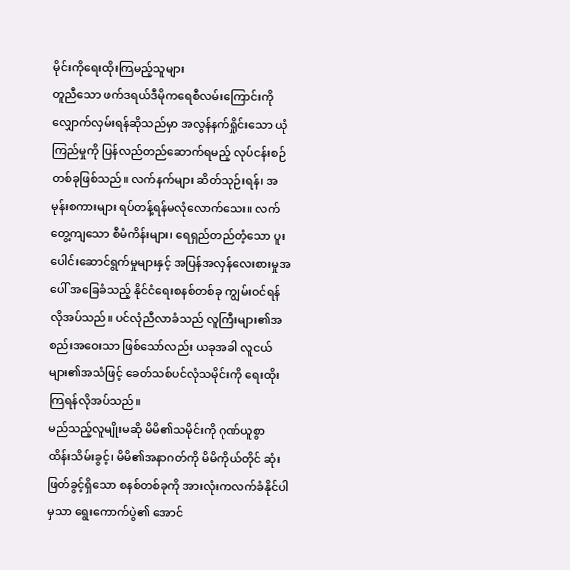မိုင်းကိုရေးထိုးကြမည့်သူများ
တူညီသော ဖက်ဒရယ်ဒီမိုကရေစီလမ်းကြောင်းကို လျှောက်လှမ်းရန်ဆိုသည်မှာ အလွန်နက်ရှိုင်းသော ယုံကြည်မှုကို ပြန်လည်တည်ဆောက်ရမည့် လုပ်ငန်းစဉ်တစ်ခုဖြစ်သည်။ လက်နက်များ ဆိတ်သုဉ်းရန်၊ အမုန်းစကားများ ရပ်တန့်ရန်မလုံလောက်သေး။ လက်တွေ့ကျသော စီမံကိန်းများ၊ ရေရှည်တည်တံ့သော ပူးပေါင်းဆောင်ရွက်မှုများနှင့် အပြန်အလှန်လေးစားမှုအပေါ် အခြေခံသည့် နိုင်ငံရေးစနစ်တစ်ခု ကျွမ်းဝင်ရန် လိုအပ်သည်။ ပင်လုံညီလာခံသည် လူကြီးများ၏အစည်းအဝေးသာ ဖြစ်သော်လည်း ယခုအခါ လူငယ်များ၏အသံဖြင့် ခေတ်သစ်ပင်လုံသမိုင်းကို ရေးထိုးကြရန်လိုအပ်သည်။
မည်သည့်လူမျိုးမဆို မိမိ၏သမိုင်းကို ဂုဏ်ယူစွာ ထိန်းသိမ်းခွင့်၊ မိမိ၏အနာဂတ်ကို မိမိကိုယ်တိုင် ဆုံးဖြတ်ခွင့်ရှိသော စနစ်တစ်ခုကို အားလုံးကလက်ခံနိုင်ပါမှသာ ရွေးကောက်ပွဲ၏ အောင်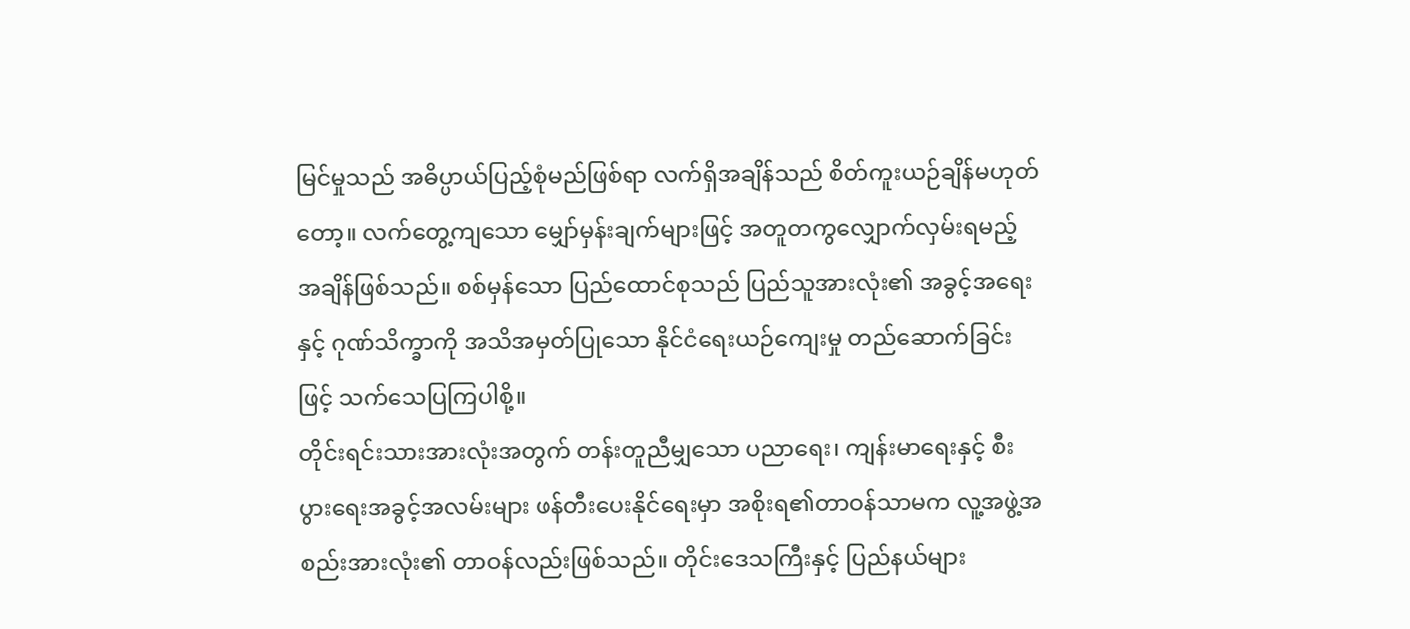မြင်မှုသည် အဓိပ္ပာယ်ပြည့်စုံမည်ဖြစ်ရာ လက်ရှိအချိန်သည် စိတ်ကူးယဉ်ချိန်မဟုတ်တော့။ လက်တွေ့ကျသော မျှော်မှန်းချက်များဖြင့် အတူတကွလျှောက်လှမ်းရမည့်အချိန်ဖြစ်သည်။ စစ်မှန်သော ပြည်ထောင်စုသည် ပြည်သူအားလုံး၏ အခွင့်အရေးနှင့် ဂုဏ်သိက္ခာကို အသိအမှတ်ပြုသော နိုင်ငံရေးယဉ်ကျေးမှု တည်ဆောက်ခြင်းဖြင့် သက်သေပြကြပါစို့။
တိုင်းရင်းသားအားလုံးအတွက် တန်းတူညီမျှသော ပညာရေး၊ ကျန်းမာရေးနှင့် စီးပွားရေးအခွင့်အလမ်းများ ဖန်တီးပေးနိုင်ရေးမှာ အစိုးရ၏တာဝန်သာမက လူ့အဖွဲ့အစည်းအားလုံး၏ တာဝန်လည်းဖြစ်သည်။ တိုင်းဒေသကြီးနှင့် ပြည်နယ်များ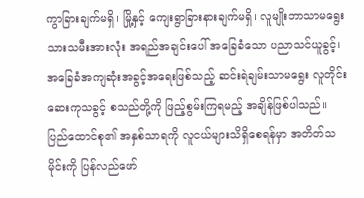ကွာခြားချက်မရှိ၊ မြို့နှင့် ကျေးရွာခြားနားချက်မရှိ၊ လူမျိုးဘာသာမရွေး သားသမီးအားလုံး အရည်အချင်းပေါ် အခြေခံသော ပညာသင်ယူခွင့်၊ အခြေခံအကျဆုံးအခွင့်အရေးဖြစ်သည့် ဆင်းရဲချမ်းသာမရွေး လူတိုင်းဆေးကုသခွင့် စသည်တို့ကို ဖြည့်စွမ်းကြရမည့် အချိန်ဖြစ်ပါသည်။
ပြည်ထောင်စု၏ အနှစ်သာရကို လူငယ်များသိရှိစေရန်မှာ အတိတ်သမိုင်းကို ပြန်လည်ဖော်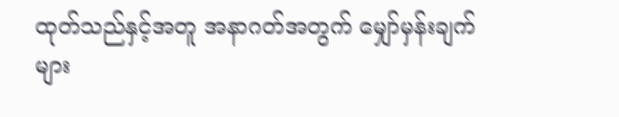ထုတ်သည်နှင့်အတူ အနာဂတ်အတွက် မျှော်မှန်းချက်များ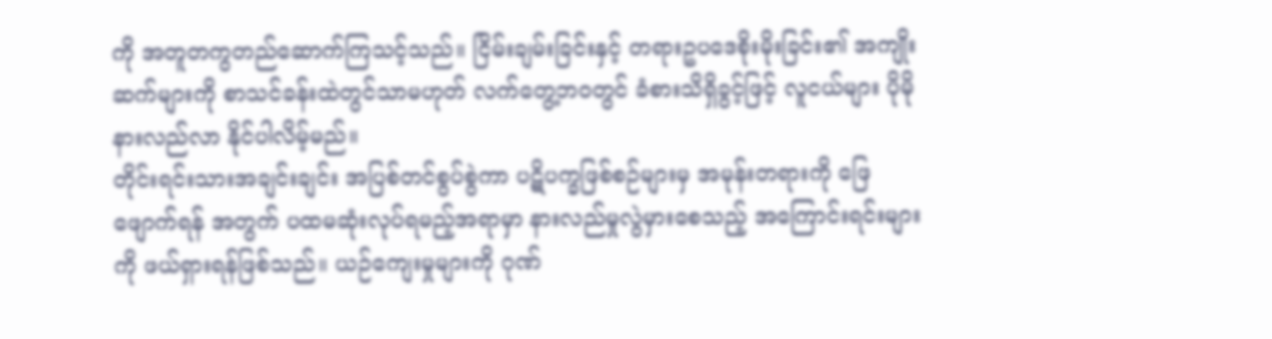ကို အတူတကွတည်ဆောက်ကြသင့်သည်။ ငြိမ်းချမ်းခြင်းနှင့် တရားဥပဒေစိုးမိုးခြင်း၏ အကျိုးဆက်များကို စာသင်ခန်းထဲတွင်သာမဟုတ် လက်တွေ့ဘဝတွင် ခံစားသိရှိခွင့်ဖြင့် လူငယ်များ ပိုမိုနားလည်လာ နိုင်ပါလိမ့်မည်။
တိုင်းရင်းသားအချင်းချင်း အပြစ်တင်စွပ်စွဲကာ ပဋိပက္ခဖြစ်စဉ်များမှ အမုန်းတရားကို ဖြေဖျောက်ရန် အတွက် ပထမဆုံးလုပ်ရမည့်အရာမှာ နားလည်မှုလွဲမှားစေသည့် အကြောင်းရင်းများကို ဖယ်ရှားရန်ဖြစ်သည်။ ယဉ်ကျေးမှုများကို ဂုဏ်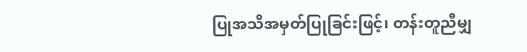ပြုအသိအမှတ်ပြုခြင်းဖြင့်၊ တန်းတူညီမျှ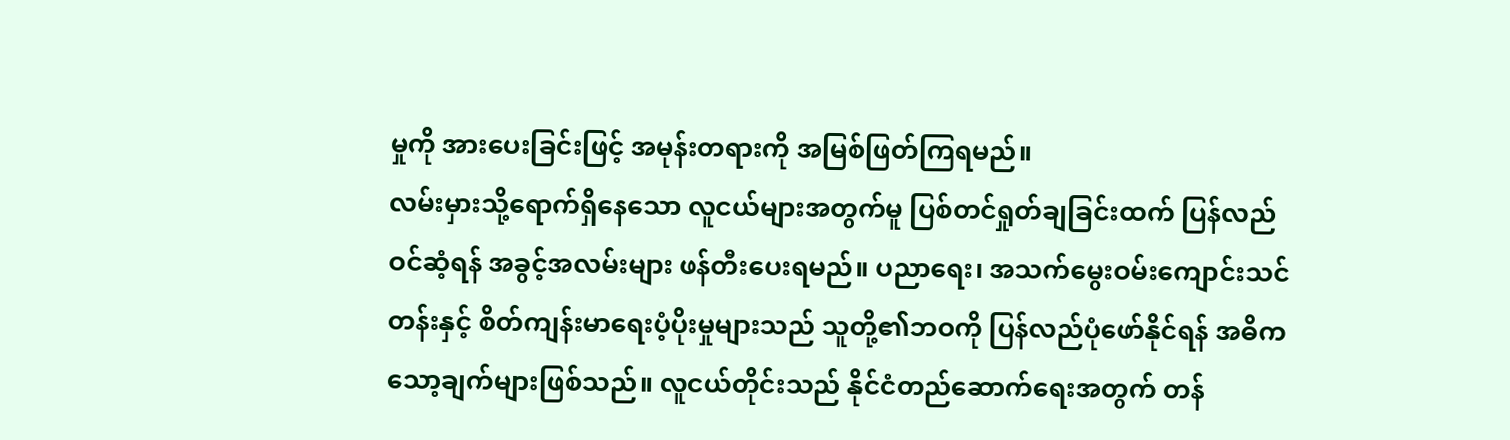မှုကို အားပေးခြင်းဖြင့် အမုန်းတရားကို အမြစ်ဖြတ်ကြရမည်။
လမ်းမှားသို့ရောက်ရှိနေသော လူငယ်များအတွက်မူ ပြစ်တင်ရှုတ်ချခြင်းထက် ပြန်လည်ဝင်ဆံ့ရန် အခွင့်အလမ်းများ ဖန်တီးပေးရမည်။ ပညာရေး၊ အသက်မွေးဝမ်းကျောင်းသင်တန်းနှင့် စိတ်ကျန်းမာရေးပံ့ပိုးမှုများသည် သူတို့၏ဘဝကို ပြန်လည်ပုံဖော်နိုင်ရန် အဓိကသော့ချက်များဖြစ်သည်။ လူငယ်တိုင်းသည် နိုင်ငံတည်ဆောက်ရေးအတွက် တန်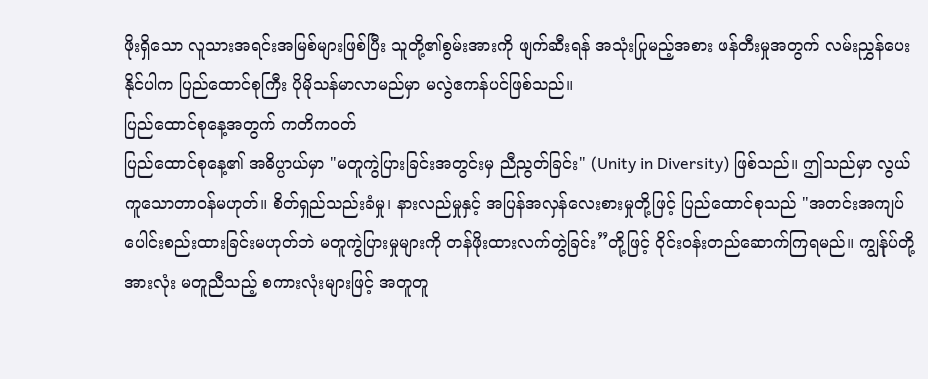ဖိုးရှိသော လူသားအရင်းအမြစ်များဖြစ်ပြီး သူတို့၏စွမ်းအားကို ဖျက်ဆီးရန် အသုံးပြုမည့်အစား ဖန်တီးမှုအတွက် လမ်းညွှန်ပေးနိုင်ပါက ပြည်ထောင်စုကြီး ပိုမိုသန်မာလာမည်မှာ မလွဲဧကန်ပင်ဖြစ်သည်။
ပြည်ထောင်စုနေ့အတွက် ကတိကဝတ်
ပြည်ထောင်စုနေ့၏ အဓိပ္ပာယ်မှာ "မတူကွဲပြားခြင်းအတွင်းမှ ညီညွတ်ခြင်း" (Unity in Diversity) ဖြစ်သည်။ ဤသည်မှာ လွယ်ကူသောတာဝန်မဟုတ်။ စိတ်ရှည်သည်းခံမှု၊ နားလည်မှုနှင့် အပြန်အလှန်လေးစားမှုတို့ဖြင့် ပြည်ထောင်စုသည် "အတင်းအကျပ် ပေါင်းစည်းထားခြင်းမဟုတ်ဘဲ မတူကွဲပြားမှုများကို တန်ဖိုးထားလက်တွဲခြင်း”တို့ဖြင့် ဝိုင်းဝန်းတည်ဆောက်ကြရမည်။ ကျွန်ုပ်တို့အားလုံး မတူညီသည့် စကားလုံးများဖြင့် အတူတူ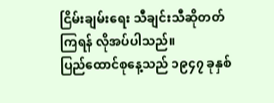ငြိမ်းချမ်းရေး သီချင်းသီဆိုတတ်ကြရန် လိုအပ်ပါသည်။
ပြည်ထောင်စုနေ့သည် ၁၉၄၇ ခုနှစ်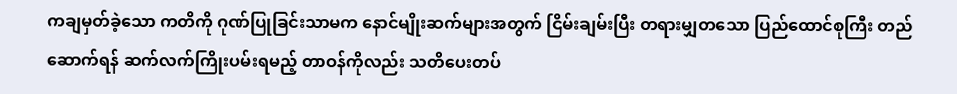ကချမှတ်ခဲ့သော ကတိကို ဂုဏ်ပြုခြင်းသာမက နောင်မျိုးဆက်များအတွက် ငြိမ်းချမ်းပြီး တရားမျှတသော ပြည်ထောင်စုကြီး တည်ဆောက်ရန် ဆက်လက်ကြိုးပမ်းရမည့် တာဝန်ကိုလည်း သတိပေးတပ်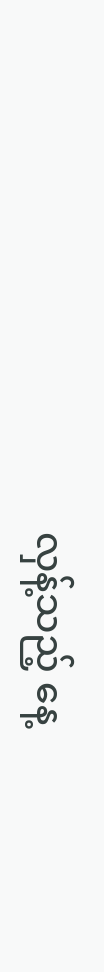လှန့်သည့် နေ့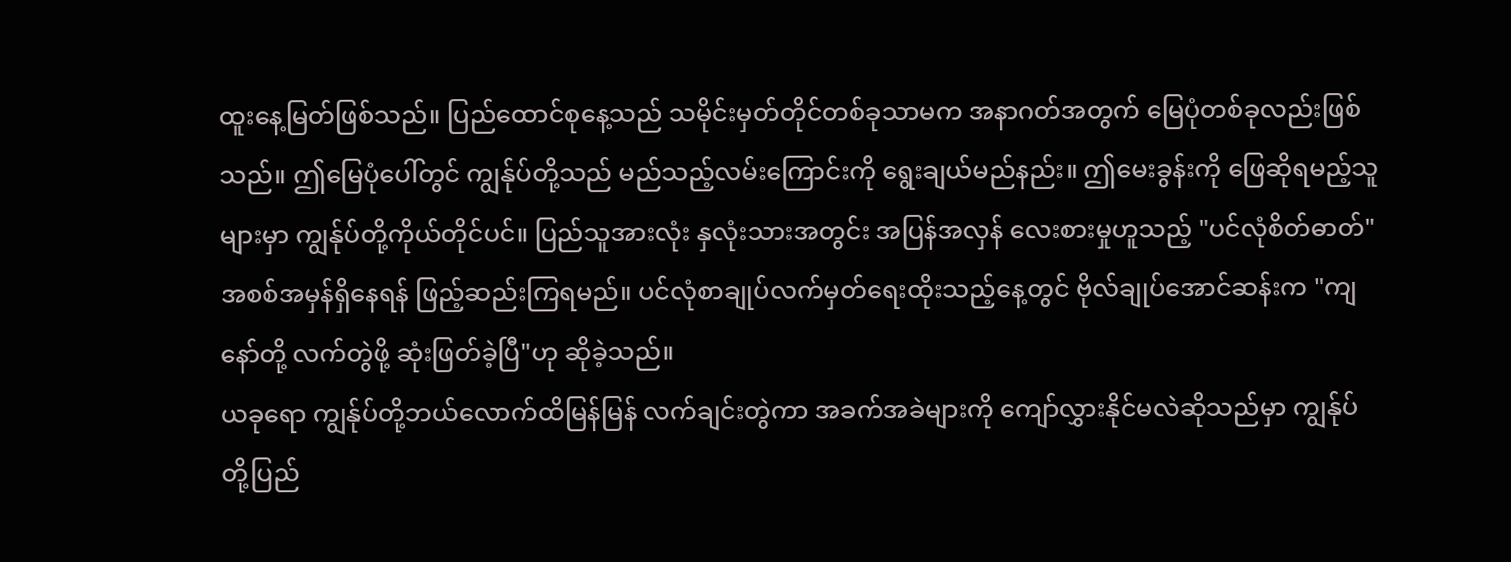ထူးနေ့မြတ်ဖြစ်သည်။ ပြည်ထောင်စုနေ့သည် သမိုင်းမှတ်တိုင်တစ်ခုသာမက အနာဂတ်အတွက် မြေပုံတစ်ခုလည်းဖြစ်သည်။ ဤမြေပုံပေါ်တွင် ကျွန်ုပ်တို့သည် မည်သည့်လမ်းကြောင်းကို ရွေးချယ်မည်နည်း။ ဤမေးခွန်းကို ဖြေဆိုရမည့်သူများမှာ ကျွန်ုပ်တို့ကိုယ်တိုင်ပင်။ ပြည်သူအားလုံး နှလုံးသားအတွင်း အပြန်အလှန် လေးစားမှုဟူသည့် "ပင်လုံစိတ်ဓာတ်" အစစ်အမှန်ရှိနေရန် ဖြည့်ဆည်းကြရမည်။ ပင်လုံစာချုပ်လက်မှတ်ရေးထိုးသည့်နေ့တွင် ဗိုလ်ချုပ်အောင်ဆန်းက "ကျနော်တို့ လက်တွဲဖို့ ဆုံးဖြတ်ခဲ့ပြီ"ဟု ဆိုခဲ့သည်။
ယခုရော ကျွန်ုပ်တို့ဘယ်လောက်ထိမြန်မြန် လက်ချင်းတွဲကာ အခက်အခဲများကို ကျော်လွှားနိုင်မလဲဆိုသည်မှာ ကျွန်ုပ်တို့ပြည်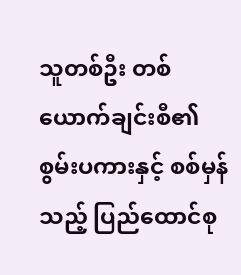သူတစ်ဦး တစ်ယောက်ချင်းစီ၏ စွမ်းပကားနှင့် စစ်မှန်သည့် ပြည်ထောင်စု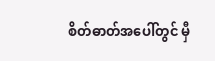စိတ်ဓာတ်အပေါ်တွင် မှီ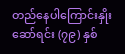တည်နေပါကြောင်းနှိုးဆော်ရင်း (၇၉) နှစ်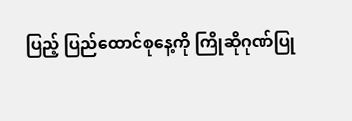ပြည့် ပြည်ထောင်စုနေ့ကို ကြိုဆိုဂုဏ်ပြု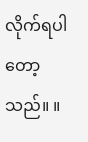လိုက်ရပါတော့သည်။ ။